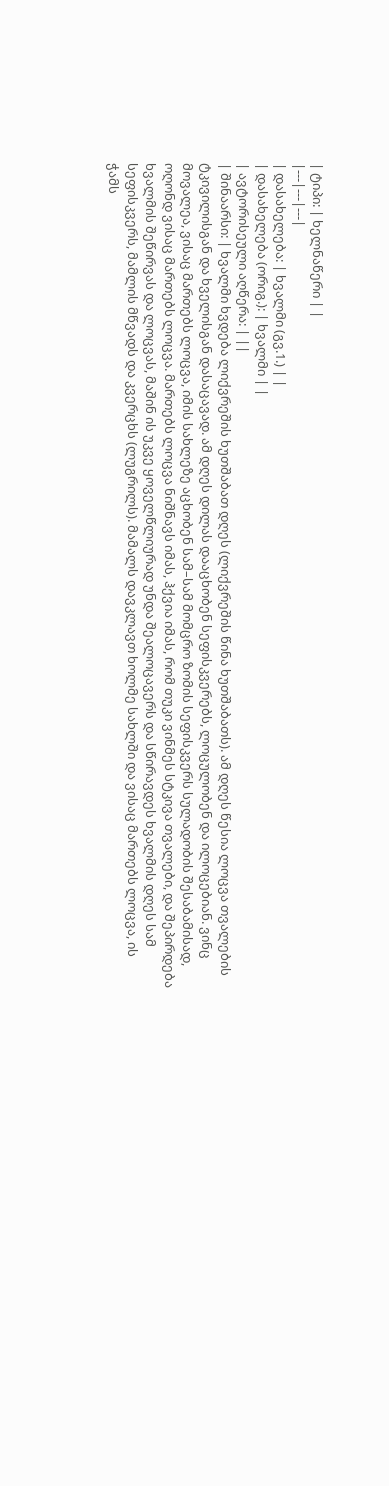| ტიპი: | ხელნაწერი | |
|---|---|---|
| დასახელება: | ხვალმი (გვ.1.) | |
| დასახელება (ორიგ.): | ხვალმი | |
| ავტორისეული აღწერა: | ||
| შინაარსი: | ხვალმი ხვდება ლიქვრეშის ხუთშაბათ დღეს (ლიქვრეშის წინა ხუთშაბათს). ამ დღეს წესია ლოცვა თვალების ტკივილისგან და ხველისგან დასაცავად. ამ დღეს დილას დააცხობენ სეფისკვერებს, ლოცულობენ და ილოცებიან. ვინც მოვალეა, ვისაც მართებს ლოცვა, იმის სახლეზე აცხობენ სამ–სამ მომცრო ზომის სეფისკვერს სულადობის შესაბამისად, ოღონდ ვისაც მართებს ლოცვა. მართებს ლოცვა ნიშნავს იმას, ჰქვია იმას, რომ თუკი ვინმეს სტკივა თვალები, და შეპირდება ხვალმის შეწირვას და ლოცვას, მაშინ ის უკვე ყოველწლიურად უნდა შეალოცავერს და სწირავდეს ხვალმის დღეს სამ სეფისკვერს, მამლის მწვადს და კვერცხს (ლუგრილს). მამალს დავკლავთ ხოლმე სახლში და ვისაც მართებს ლოცვა, ის ჭამს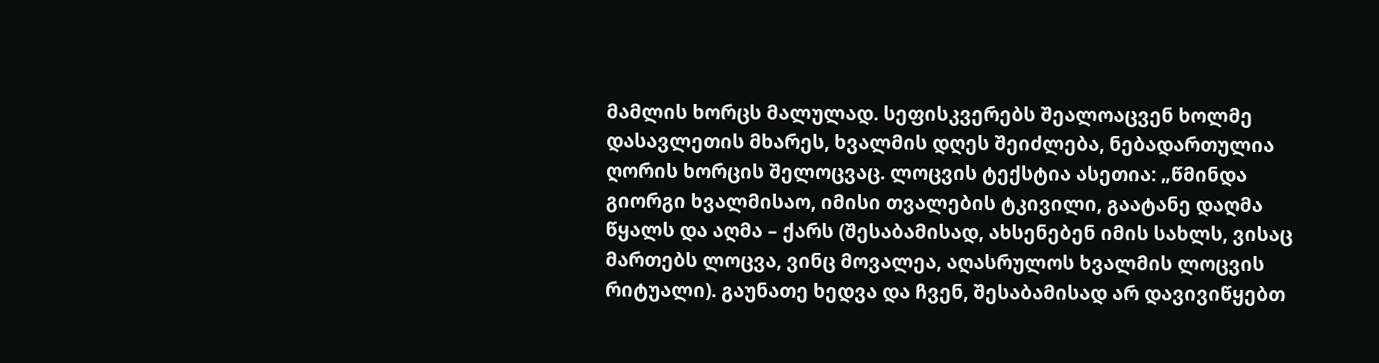მამლის ხორცს მალულად. სეფისკვერებს შეალოაცვენ ხოლმე დასავლეთის მხარეს, ხვალმის დღეს შეიძლება, ნებადართულია ღორის ხორცის შელოცვაც. ლოცვის ტექსტია ასეთია: „წმინდა გიორგი ხვალმისაო, იმისი თვალების ტკივილი, გაატანე დაღმა წყალს და აღმა – ქარს (შესაბამისად, ახსენებენ იმის სახლს, ვისაც მართებს ლოცვა, ვინც მოვალეა, აღასრულოს ხვალმის ლოცვის რიტუალი). გაუნათე ხედვა და ჩვენ, შესაბამისად არ დავივიწყებთ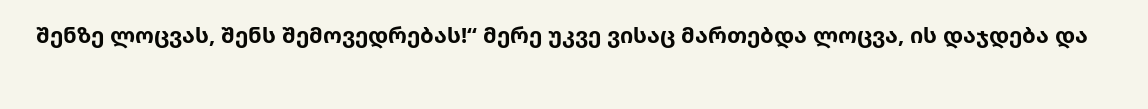შენზე ლოცვას, შენს შემოვედრებას!“ მერე უკვე ვისაც მართებდა ლოცვა, ის დაჯდება და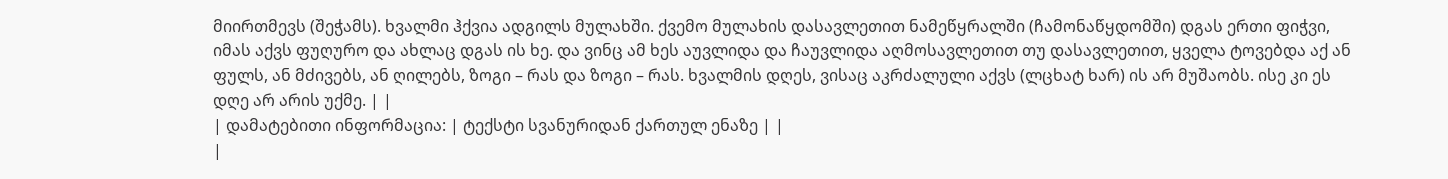მიირთმევს (შეჭამს). ხვალმი ჰქვია ადგილს მულახში. ქვემო მულახის დასავლეთით ნამეწყრალში (ჩამონაწყდომში) დგას ერთი ფიჭვი, იმას აქვს ფუღურო და ახლაც დგას ის ხე. და ვინც ამ ხეს აუვლიდა და ჩაუვლიდა აღმოსავლეთით თუ დასავლეთით, ყველა ტოვებდა აქ ან ფულს, ან მძივებს, ან ღილებს, ზოგი – რას და ზოგი – რას. ხვალმის დღეს, ვისაც აკრძალული აქვს (ლცხატ ხარ) ის არ მუშაობს. ისე კი ეს დღე არ არის უქმე. | |
| დამატებითი ინფორმაცია: | ტექსტი სვანურიდან ქართულ ენაზე | |
|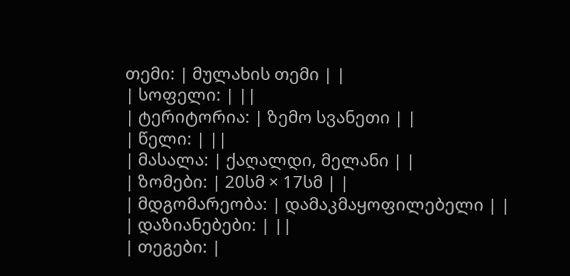თემი: | მულახის თემი | |
| სოფელი: | ||
| ტერიტორია: | ზემო სვანეთი | |
| წელი: | ||
| მასალა: | ქაღალდი, მელანი | |
| ზომები: | 20სმ × 17სმ | |
| მდგომარეობა: | დამაკმაყოფილებელი | |
| დაზიანებები: | ||
| თეგები: |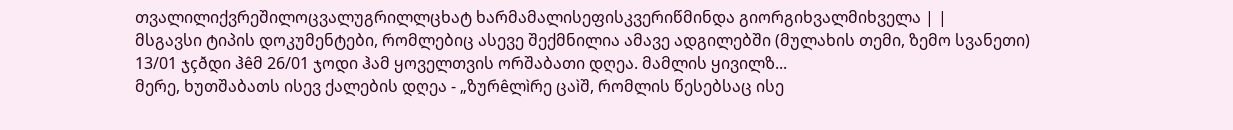თვალილიქვრეშილოცვალუგრილლცხატ ხარმამალისეფისკვერიწმინდა გიორგიხვალმიხველა | |
მსგავსი ტიპის დოკუმენტები, რომლებიც ასევე შექმნილია ამავე ადგილებში (მულახის თემი, ზემო სვანეთი)
13/01 ჯçðდი ჰêმ 26/01 ჯოდი ჰამ ყოველთვის ორშაბათი დღეა. მამლის ყივილზ...
მერე, ხუთშაბათს ისევ ქალების დღეა - „ზურêლìრე ცაìშ, რომლის წესებსაც ისე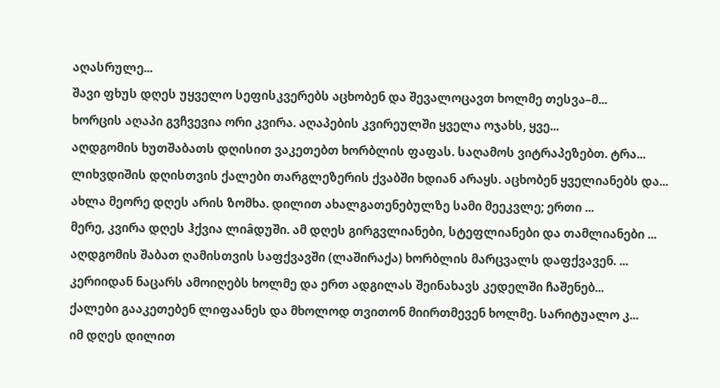აღასრულე...
შავი ფხუს დღეს უყველო სეფისკვერებს აცხობენ და შევალოცავთ ხოლმე თესვა–მ...
ხორცის აღაპი გვჩვევია ორი კვირა. აღაპების კვირეულში ყველა ოჯახს, ყვე...
აღდგომის ხუთშაბათს დღისით ვაკეთებთ ხორბლის ფაფას. საღამოს ვიტრაპეზებთ. ტრა...
ლიხვდიშის დღისთვის ქალები თარგლეზერის ქვაბში ხდიან არაყს. აცხობენ ყველიანებს და...
ახლა მეორე დღეს არის ზომხა. დილით ახალგათენებულზე სამი მეეკვლე; ერთი ...
მერე, კვირა დღეს ჰქვია ლიâდუში. ამ დღეს გირგვლიანები, სტეფლიანები და თამლიანები ...
აღდგომის შაბათ ღამისთვის საფქვავში (ლაშირაქა) ხორბლის მარცვალს დაფქვავენ. ...
კერიიდან ნაცარს ამოიღებს ხოლმე და ერთ ადგილას შეინახავს კედელში ჩაშენებ...
ქალები გააკეთებენ ლიფაანეს და მხოლოდ თვითონ მიირთმევენ ხოლმე. სარიტუალო კ...
იმ დღეს დილით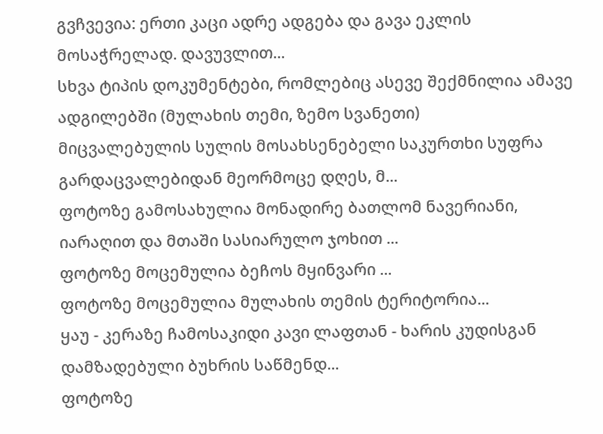გვჩვევია: ერთი კაცი ადრე ადგება და გავა ეკლის მოსაჭრელად. დავუვლით...
სხვა ტიპის დოკუმენტები, რომლებიც ასევე შექმნილია ამავე ადგილებში (მულახის თემი, ზემო სვანეთი)
მიცვალებულის სულის მოსახსენებელი საკურთხი სუფრა გარდაცვალებიდან მეორმოცე დღეს, მ...
ფოტოზე გამოსახულია მონადირე ბათლომ ნავერიანი, იარაღით და მთაში სასიარულო ჯოხით ...
ფოტოზე მოცემულია ბეჩოს მყინვარი ...
ფოტოზე მოცემულია მულახის თემის ტერიტორია...
ყაუ - კერაზე ჩამოსაკიდი კავი ლაფთან - ხარის კუდისგან დამზადებული ბუხრის საწმენდ...
ფოტოზე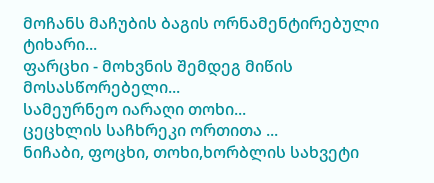მოჩანს მაჩუბის ბაგის ორნამენტირებული ტიხარი...
ფარცხი - მოხვნის შემდეგ მიწის მოსასწორებელი...
სამეურნეო იარაღი თოხი...
ცეცხლის საჩხრეკი ორთითა ...
ნიჩაბი, ფოცხი, თოხი,ხორბლის სახვეტი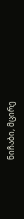ნიჩაბი, მცირე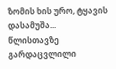ზომის ხის ურო, ტყავის დასამუშა...
წლისთავზე გარდაცვლილი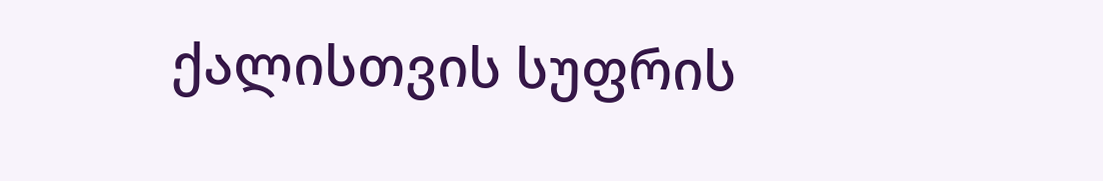ქალისთვის სუფრის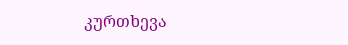კურთხევა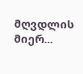მღვდლის მიერ...